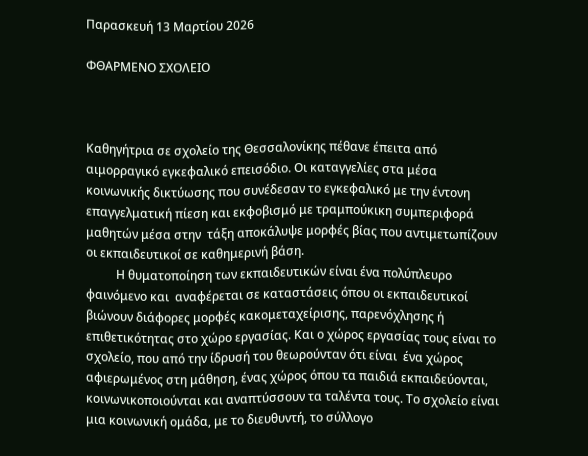Παρασκευή 13 Μαρτίου 2026

ΦΘΑΡΜΕΝΟ ΣΧΟΛΕΙΟ



Καθηγήτρια σε σχολείο της Θεσσαλονίκης πέθανε έπειτα από αιμορραγικό εγκεφαλικό επεισόδιο. Οι καταγγελίες στα μέσα κοινωνικής δικτύωσης που συνέδεσαν το εγκεφαλικό με την έντονη επαγγελματική πίεση και εκφοβισμό με τραμπούκικη συμπεριφορά μαθητών μέσα στην  τάξη αποκάλυψε μορφές βίας που αντιμετωπίζουν οι εκπαιδευτικοί σε καθημερινή βάση.
          Η θυματοποίηση των εκπαιδευτικών είναι ένα πολύπλευρο φαινόμενο και  αναφέρεται σε καταστάσεις όπου οι εκπαιδευτικοί βιώνουν διάφορες μορφές κακομεταχείρισης, παρενόχλησης ή επιθετικότητας στο χώρο εργασίας. Και ο χώρος εργασίας τους είναι το σχολείο, που από την ίδρυσή του θεωρούνταν ότι είναι  ένα χώρος αφιερωμένος στη μάθηση, ένας χώρος όπου τα παιδιά εκπαιδεύονται, κοινωνικοποιούνται και αναπτύσσουν τα ταλέντα τους. Το σχολείο είναι μια κοινωνική ομάδα, με το διευθυντή, το σύλλογο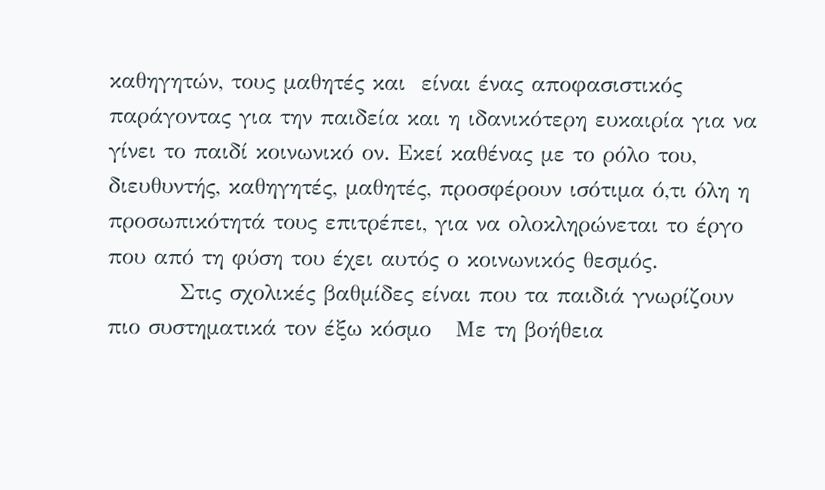καθηγητών, τους μαθητές και  είναι ένας αποφασιστικός παράγοντας για την παιδεία και η ιδανικότερη ευκαιρία για να γίνει το παιδί κοινωνικό ον. Εκεί καθένας με το ρόλο του, διευθυντής, καθηγητές, μαθητές, προσφέρουν ισότιμα ό,τι όλη η προσωπικότητά τους επιτρέπει, για να ολοκληρώνεται το έργο που από τη φύση του έχει αυτός ο κοινωνικός θεσμός.
         Στις σχολικές βαθμίδες είναι που τα παιδιά γνωρίζουν πιο συστηματικά τον έξω κόσμο   Με τη βοήθεια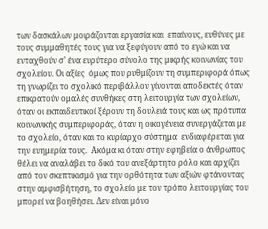των δασκάλων μοιράζονται εργασία και  επαίνους, ευθύνες με τους συμμαθητές τους για να ξεφύγουν από το εγώ και να ενταχθούν σ’ ένα ευρύτερο σύνολο της μικρής κοινωνίας του σχολείου. Οι αξίες  όμως που ρυθμίζουν τη συμπεριφορά όπως τη γνωρίζει το σχολικό περιβάλλον γίνονται αποδεκτές όταν επικρατούν ομαλές συνθήκες στη λειτουργία των σχολείων, όταν οι εκπαιδευτικοί ξέρουν τη δουλειά τους και ως πρότυπα κοινωνικής συμπεριφοράς, όταν η οικογένεια συνεργάζεται με το σχολείο, όταν και το κυρίαρχο σύστημα  ενδιαφέρεται για την ευημερία τους.  Ακόμα κι όταν στην εφηβεία ο άνθρωπος θέλει να αναλάβει το δικό του ανεξάρτητο ρόλο και αρχίζει από τον σκεπτικισμό για την ορθότητα των αξιών φτάνοντας στην αμφισβήτηση, το σχολείο με τον τρόπο λειτουργίας του μπορεί να βοηθήσει. Δεν είναι μόνο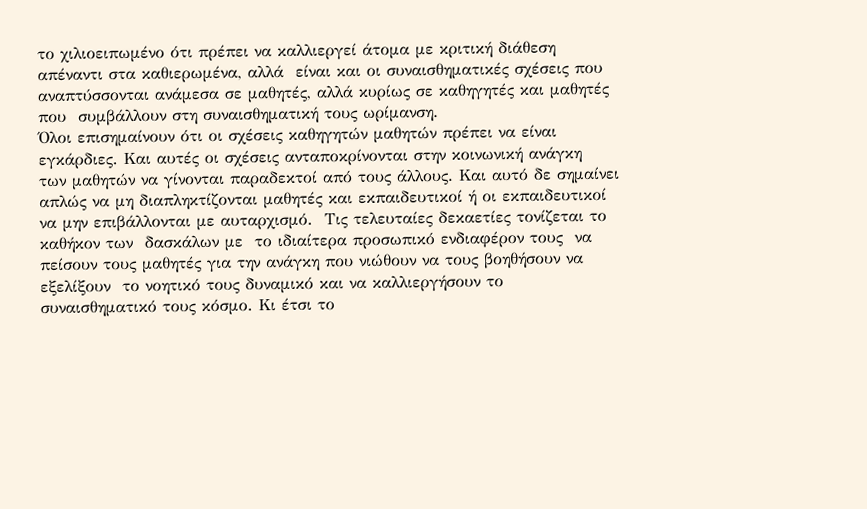το χιλιοειπωμένο ότι πρέπει να καλλιεργεί άτομα με κριτική διάθεση απέναντι στα καθιερωμένα, αλλά  είναι και οι συναισθηματικές σχέσεις που αναπτύσσονται ανάμεσα σε μαθητές, αλλά κυρίως σε καθηγητές και μαθητές που  συμβάλλουν στη συναισθηματική τους ωρίμανση.
Όλοι επισημαίνουν ότι οι σχέσεις καθηγητών μαθητών πρέπει να είναι εγκάρδιες. Και αυτές οι σχέσεις ανταποκρίνονται στην κοινωνική ανάγκη  των μαθητών να γίνονται παραδεκτοί από τους άλλους. Και αυτό δε σημαίνει απλώς να μη διαπληκτίζονται μαθητές και εκπαιδευτικοί ή οι εκπαιδευτικοί να μην επιβάλλονται με αυταρχισμό.  Τις τελευταίες δεκαετίες τονίζεται το καθήκον των  δασκάλων με  το ιδιαίτερα προσωπικό ενδιαφέρον τους  να πείσουν τους μαθητές για την ανάγκη που νιώθουν να τους βοηθήσουν να εξελίξουν  το νοητικό τους δυναμικό και να καλλιεργήσουν το συναισθηματικό τους κόσμο. Κι έτσι το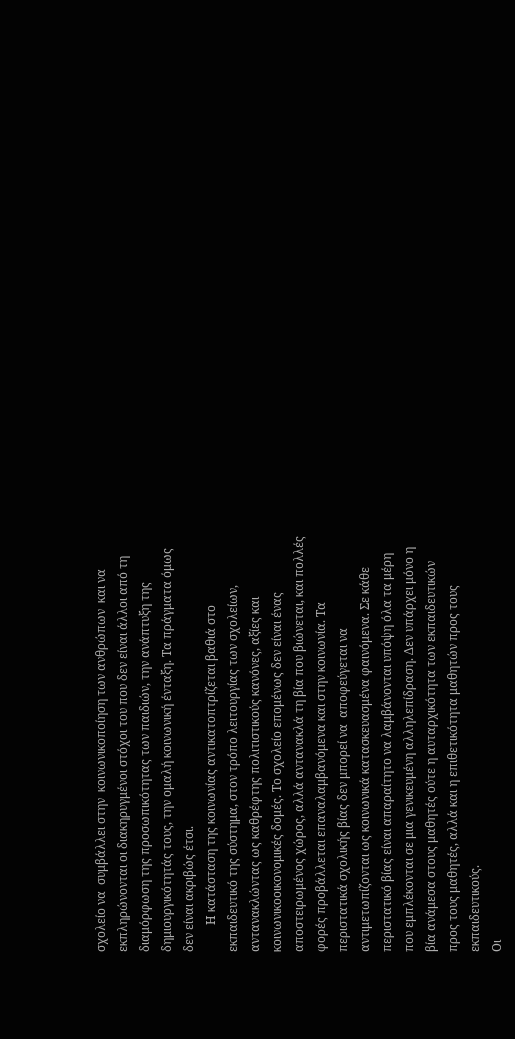σχολείο να  συμβάλλει στην  κοινωνικοποίηση των ανθρώπων  και να εκπληρώνονται οι διακηρυγμένοι στόχοι του που δεν είναι άλλοι από τη διαμόρφωση της προσωπικότητας των παιδιών, την ανάπτυξη της δημιουργικότητάς τους, την ομαλή κοινωνική ένταξη. Τα πράγματα όμως δεν είναι ακριβώς έτσι.
         Η κατάσταση της κοινωνίας αντικατοπτρίζεται βαθιά στο εκπαιδευτικό της σύστημα, στον τρόπο λειτουργίας των σχολείων, αντανακλώντας ως καθρέφτης πολιτιστικούς κανόνες, αξίες και κοινωνικοοικονομικές δομές. Το σχολείο επομένως δεν είναι ένας αποστειρωμένος χώρος, αλλά αντανακλά τη βία που βιώνεται, και πολλές φορές προβάλλεται επαναλαμβανόμενα και στην κοινωνία. Τα περιστατικά σχολικής βίας δεν μπορεί να  αποφεύγεται να  αντιμετωπίζονται ως κοινωνικά κατασκευασμένα φαινόμενα. Σε κάθε  περιστατικό βίας είναι απαραίτητο να λαμβάνονται υπόψη όλα τα μέρη που εμπλέκονται σε μια γενικευμένη αλληλεπίδραση. Δεν υπάρχει μόνο η βία ανάμεσα στους μαθητές ούτε η αυταρχικότητα των εκπαιδευτικών προς τους μαθητές, αλλά και η επιθετικότητα μαθητών προς τους εκπαιδευτικούς.
Οι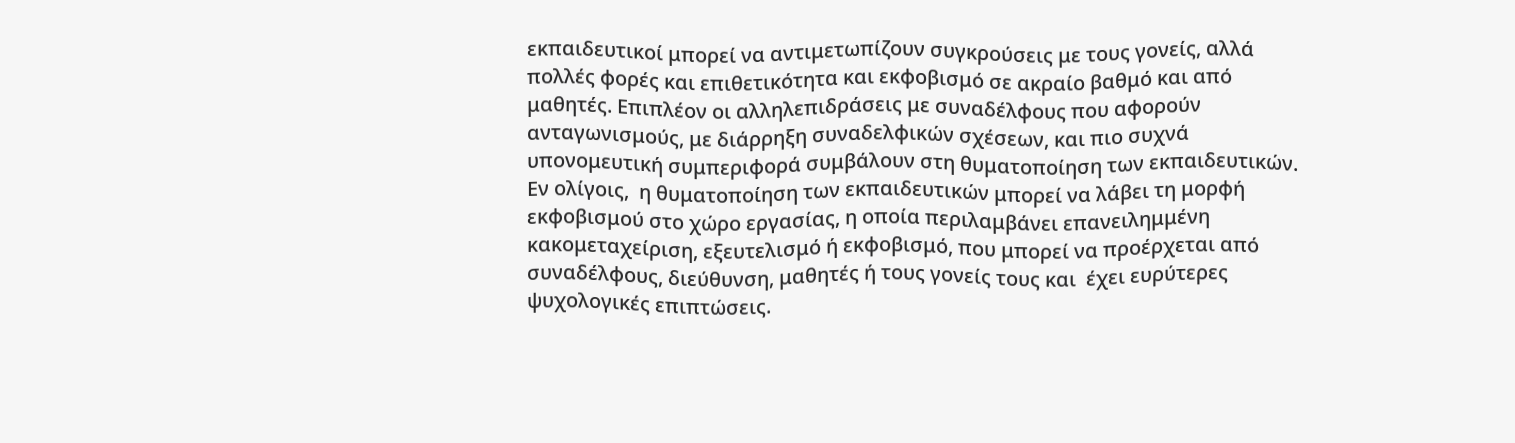εκπαιδευτικοί μπορεί να αντιμετωπίζουν συγκρούσεις με τους γονείς, αλλά πολλές φορές και επιθετικότητα και εκφοβισμό σε ακραίο βαθμό και από μαθητές. Επιπλέον οι αλληλεπιδράσεις με συναδέλφους που αφορούν ανταγωνισμούς, με διάρρηξη συναδελφικών σχέσεων, και πιο συχνά   υπονομευτική συμπεριφορά συμβάλουν στη θυματοποίηση των εκπαιδευτικών. Εν ολίγοις,  η θυματοποίηση των εκπαιδευτικών μπορεί να λάβει τη μορφή εκφοβισμού στο χώρο εργασίας, η οποία περιλαμβάνει επανειλημμένη κακομεταχείριση, εξευτελισμό ή εκφοβισμό, που μπορεί να προέρχεται από συναδέλφους, διεύθυνση, μαθητές ή τους γονείς τους και  έχει ευρύτερες ψυχολογικές επιπτώσεις.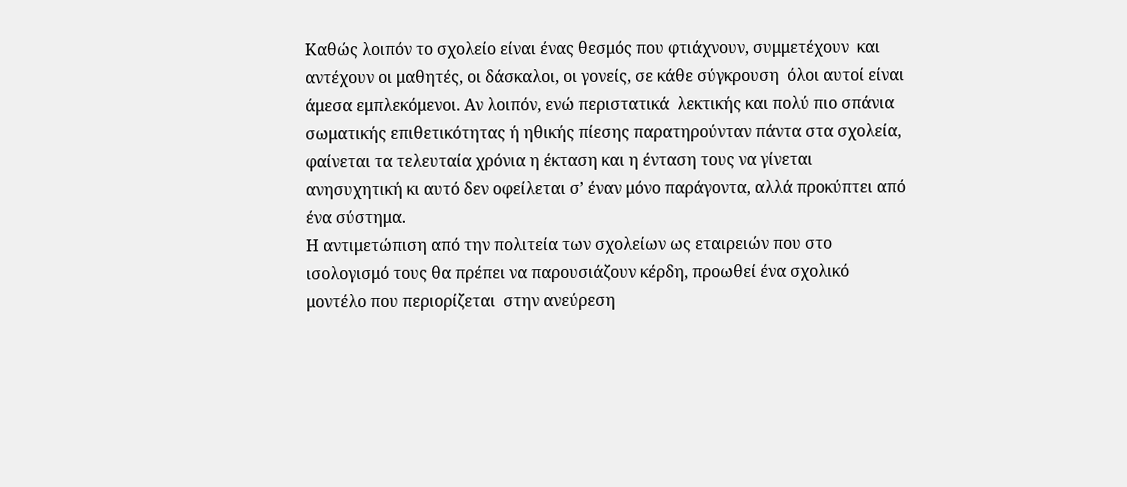Καθώς λοιπόν το σχολείο είναι ένας θεσμός που φτιάχνουν, συμμετέχουν  και αντέχουν οι μαθητές, οι δάσκαλοι, οι γονείς, σε κάθε σύγκρουση  όλοι αυτοί είναι άμεσα εμπλεκόμενοι. Αν λοιπόν, ενώ περιστατικά  λεκτικής και πολύ πιο σπάνια  σωματικής επιθετικότητας ή ηθικής πίεσης παρατηρούνταν πάντα στα σχολεία, φαίνεται τα τελευταία χρόνια η έκταση και η ένταση τους να γίνεται ανησυχητική κι αυτό δεν οφείλεται σ’ έναν μόνο παράγοντα, αλλά προκύπτει από ένα σύστημα.
Η αντιμετώπιση από την πολιτεία των σχολείων ως εταιρειών που στο ισολογισμό τους θα πρέπει να παρουσιάζουν κέρδη, προωθεί ένα σχολικό μοντέλο που περιορίζεται  στην ανεύρεση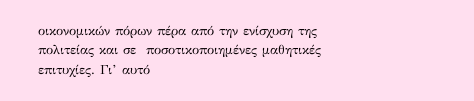οικονομικών πόρων πέρα από την ενίσχυση της πολιτείας και σε  ποσοτικοποιημένες μαθητικές επιτυχίες. Γι’ αυτό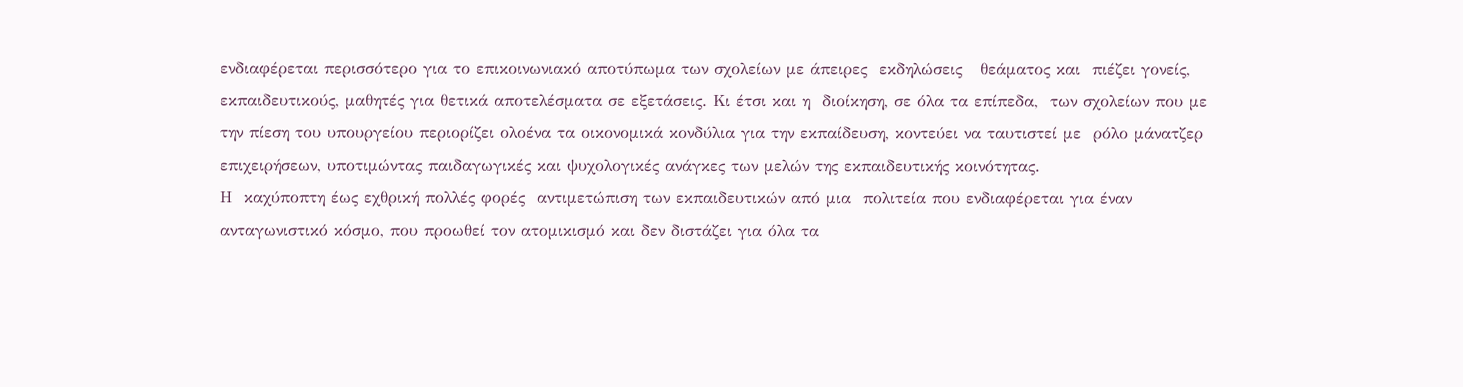ενδιαφέρεται περισσότερο για το επικοινωνιακό αποτύπωμα των σχολείων με άπειρες  εκδηλώσεις   θεάματος και  πιέζει γονείς, εκπαιδευτικούς, μαθητές για θετικά αποτελέσματα σε εξετάσεις. Κι έτσι και η  διοίκηση, σε όλα τα επίπεδα,  των σχολείων που με την πίεση του υπουργείου περιορίζει ολοένα τα οικονομικά κονδύλια για την εκπαίδευση, κοντεύει να ταυτιστεί με  ρόλο μάνατζερ επιχειρήσεων, υποτιμώντας παιδαγωγικές και ψυχολογικές ανάγκες των μελών της εκπαιδευτικής κοινότητας.
Η  καχύποπτη έως εχθρική πολλές φορές  αντιμετώπιση των εκπαιδευτικών από μια  πολιτεία που ενδιαφέρεται για έναν ανταγωνιστικό κόσμο, που προωθεί τον ατομικισμό και δεν διστάζει για όλα τα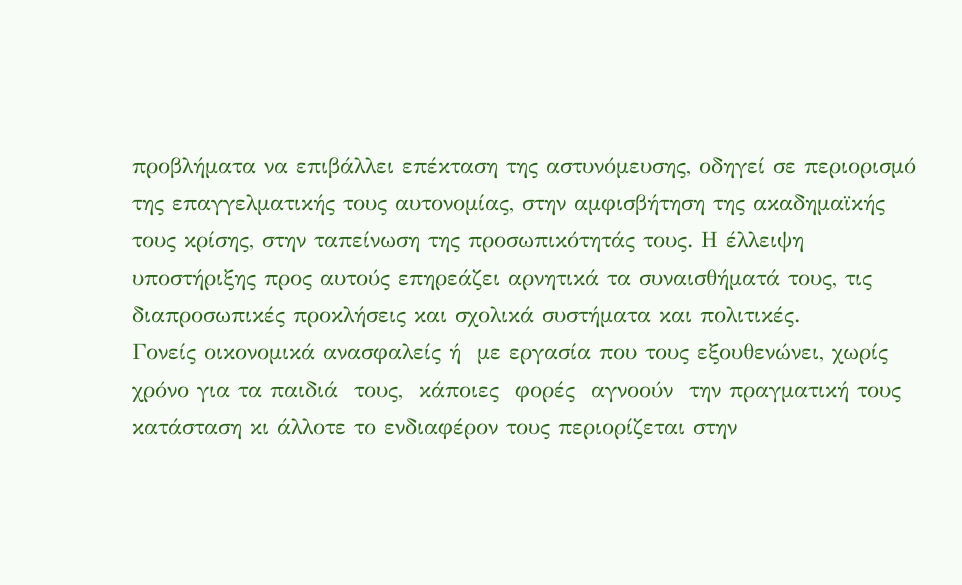προβλήματα να επιβάλλει επέκταση της αστυνόμευσης, οδηγεί σε περιορισμό της επαγγελματικής τους αυτονομίας, στην αμφισβήτηση της ακαδημαϊκής τους κρίσης, στην ταπείνωση της προσωπικότητάς τους. Η έλλειψη υποστήριξης προς αυτούς επηρεάζει αρνητικά τα συναισθήματά τους, τις διαπροσωπικές προκλήσεις και σχολικά συστήματα και πολιτικές.
Γονείς οικονομικά ανασφαλείς ή  με εργασία που τους εξουθενώνει, χωρίς χρόνο για τα παιδιά  τους,  κάποιες  φορές  αγνοούν  την πραγματική τους κατάσταση κι άλλοτε το ενδιαφέρον τους περιορίζεται στην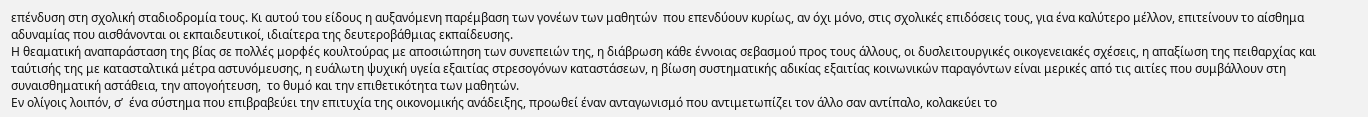επένδυση στη σχολική σταδιοδρομία τους. Κι αυτού του είδους η αυξανόμενη παρέμβαση των γονέων των μαθητών  που επενδύουν κυρίως, αν όχι μόνο, στις σχολικές επιδόσεις τους, για ένα καλύτερο μέλλον, επιτείνουν το αίσθημα αδυναμίας που αισθάνονται οι εκπαιδευτικοί, ιδιαίτερα της δευτεροβάθμιας εκπαίδευσης.
Η θεαματική αναπαράσταση της βίας σε πολλές μορφές κουλτούρας με αποσιώπηση των συνεπειών της, η διάβρωση κάθε έννοιας σεβασμού προς τους άλλους, οι δυσλειτουργικές οικογενειακές σχέσεις, η απαξίωση της πειθαρχίας και ταύτισής της με κατασταλτικά μέτρα αστυνόμευσης, η ευάλωτη ψυχική υγεία εξαιτίας στρεσογόνων καταστάσεων, η βίωση συστηματικής αδικίας εξαιτίας κοινωνικών παραγόντων είναι μερικές από τις αιτίες που συμβάλλουν στη συναισθηματική αστάθεια, την απογοήτευση,  το θυμό και την επιθετικότητα των μαθητών.
Εν ολίγοις λοιπόν, σ’  ένα σύστημα που επιβραβεύει την επιτυχία της οικονομικής ανάδειξης, προωθεί έναν ανταγωνισμό που αντιμετωπίζει τον άλλο σαν αντίπαλο, κολακεύει το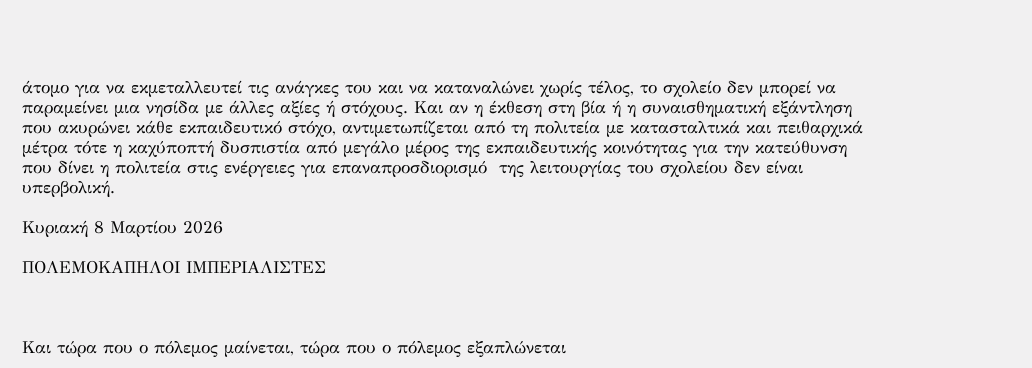άτομο για να εκμεταλλευτεί τις ανάγκες του και να καταναλώνει χωρίς τέλος, το σχολείο δεν μπορεί να παραμείνει μια νησίδα με άλλες αξίες ή στόχους. Και αν η έκθεση στη βία ή η συναισθηματική εξάντληση που ακυρώνει κάθε εκπαιδευτικό στόχο, αντιμετωπίζεται από τη πολιτεία με κατασταλτικά και πειθαρχικά μέτρα τότε η καχύποπτή δυσπιστία από μεγάλο μέρος της εκπαιδευτικής κοινότητας για την κατεύθυνση που δίνει η πολιτεία στις ενέργειες για επαναπροσδιορισμό  της λειτουργίας του σχολείου δεν είναι υπερβολική.

Κυριακή 8 Μαρτίου 2026

ΠΟΛΕΜΟΚΑΠΗΛΟΙ ΙΜΠΕΡΙΑΛΙΣΤΕΣ



Και τώρα που ο πόλεμος μαίνεται, τώρα που ο πόλεμος εξαπλώνεται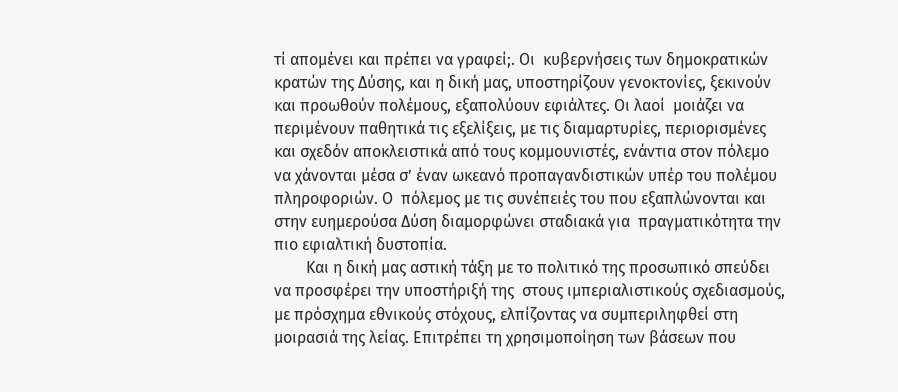τί απομένει και πρέπει να γραφεί;. Οι  κυβερνήσεις των δημοκρατικών κρατών της Δύσης, και η δική μας, υποστηρίζουν γενοκτονίες, ξεκινούν και προωθούν πολέμους, εξαπολύουν εφιάλτες. Οι λαοί  μοιάζει να περιμένουν παθητικά τις εξελίξεις, με τις διαμαρτυρίες, περιορισμένες και σχεδόν αποκλειστικά από τους κομμουνιστές, ενάντια στον πόλεμο να χάνονται μέσα σ’ έναν ωκεανό προπαγανδιστικών υπέρ του πολέμου πληροφοριών. Ο  πόλεμος με τις συνέπειές του που εξαπλώνονται και στην ευημερούσα Δύση διαμορφώνει σταδιακά για  πραγματικότητα την πιο εφιαλτική δυστοπία.
        Και η δική μας αστική τάξη με το πολιτικό της προσωπικό σπεύδει να προσφέρει την υποστήριξή της  στους ιμπεριαλιστικούς σχεδιασμούς, με πρόσχημα εθνικούς στόχους, ελπίζοντας να συμπεριληφθεί στη μοιρασιά της λείας. Επιτρέπει τη χρησιμοποίηση των βάσεων που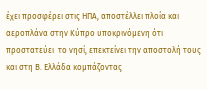έχει προσφέρει στις ΗΠΑ, αποστέλλει πλοία και αεροπλάνα στην Κύπρο υποκρινόμενη ότι προστατεύει  το νησί, επεκτείνει την αποστολή τους και στη Β. Ελλάδα κομπάζοντας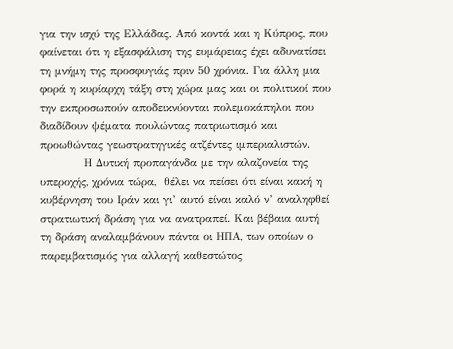για την ισχύ της Ελλάδας. Από κοντά και η Κύπρος, που φαίνεται ότι η εξασφάλιση της ευμάρειας έχει αδυνατίσει τη μνήμη της προσφυγιάς πριν 50 χρόνια. Για άλλη μια φορά η κυρίαρχη τάξη στη χώρα μας και οι πολιτικοί που την εκπροσωπούν αποδεικνύονται πολεμοκάπηλοι που διαδίδουν ψέματα πουλώντας πατριωτισμό και  προωθώντας γεωστρατηγικές ατζέντες ιμπεριαλιστών.
           Η Δυτική προπαγάνδα με την αλαζονεία της υπεροχής, χρόνια τώρα,  θέλει να πείσει ότι είναι κακή η κυβέρνηση του Ιράν και γι’ αυτό είναι καλό ν’ αναληφθεί στρατιωτική δράση για να ανατραπεί. Και βέβαια αυτή τη δράση αναλαμβάνουν πάντα οι ΗΠΑ, των οποίων ο παρεμβατισμός για αλλαγή καθεστώτος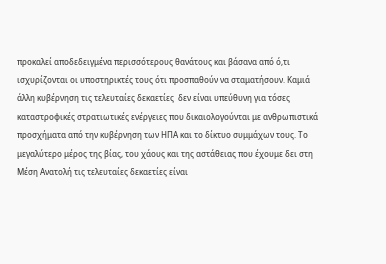προκαλεί αποδεδειγμένα περισσότερους θανάτους και βάσανα από ό,τι ισχυρίζονται οι υποστηρικτές τους ότι προσπαθούν να σταματήσουν. Καμιά άλλη κυβέρνηση τις τελευταίες δεκαετίες  δεν είναι υπεύθυνη για τόσες καταστροφικές στρατιωτικές ενέργειες που δικαιολογούνται με ανθρωπιστικά προσχήματα από την κυβέρνηση των ΗΠΑ και το δίκτυο συμμάχων τους. Το μεγαλύτερο μέρος της βίας, του χάους και της αστάθειας που έχουμε δει στη Μέση Ανατολή τις τελευταίες δεκαετίες είναι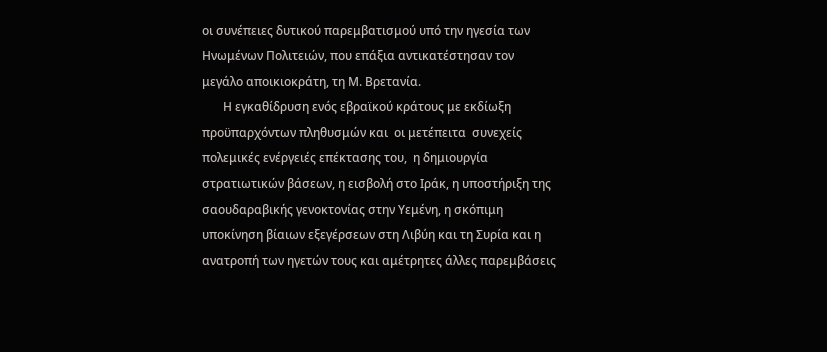οι συνέπειες δυτικού παρεμβατισμού υπό την ηγεσία των Ηνωμένων Πολιτειών, που επάξια αντικατέστησαν τον μεγάλο αποικιοκράτη, τη Μ. Βρετανία.
       Η εγκαθίδρυση ενός εβραϊκού κράτους με εκδίωξη προϋπαρχόντων πληθυσμών και  οι μετέπειτα  συνεχείς πολεμικές ενέργειές επέκτασης του,  η δημιουργία στρατιωτικών βάσεων, η εισβολή στο Ιράκ, η υποστήριξη της σαουδαραβικής γενοκτονίας στην Υεμένη, η σκόπιμη υποκίνηση βίαιων εξεγέρσεων στη Λιβύη και τη Συρία και η ανατροπή των ηγετών τους και αμέτρητες άλλες παρεμβάσεις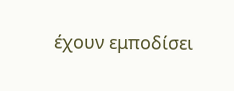έχουν εμποδίσει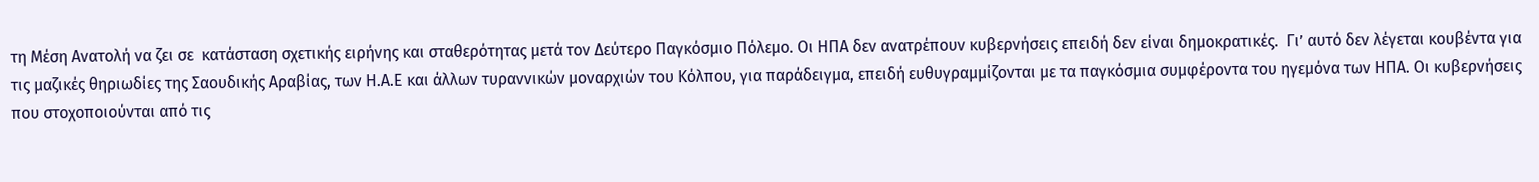τη Μέση Ανατολή να ζει σε  κατάσταση σχετικής ειρήνης και σταθερότητας μετά τον Δεύτερο Παγκόσμιο Πόλεμο. Οι ΗΠΑ δεν ανατρέπουν κυβερνήσεις επειδή δεν είναι δημοκρατικές.  Γι’ αυτό δεν λέγεται κουβέντα για τις μαζικές θηριωδίες της Σαουδικής Αραβίας, των Η.Α.Ε και άλλων τυραννικών μοναρχιών του Κόλπου, για παράδειγμα, επειδή ευθυγραμμίζονται με τα παγκόσμια συμφέροντα του ηγεμόνα των ΗΠΑ. Οι κυβερνήσεις που στοχοποιούνται από τις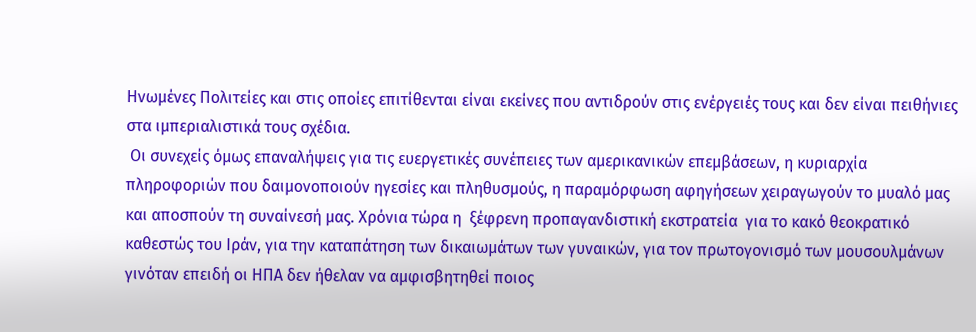Ηνωμένες Πολιτείες και στις οποίες επιτίθενται είναι εκείνες που αντιδρούν στις ενέργειές τους και δεν είναι πειθήνιες στα ιμπεριαλιστικά τους σχέδια.
 Οι συνεχείς όμως επαναλήψεις για τις ευεργετικές συνέπειες των αμερικανικών επεμβάσεων, η κυριαρχία πληροφοριών που δαιμονοποιούν ηγεσίες και πληθυσμούς, η παραμόρφωση αφηγήσεων χειραγωγούν το μυαλό μας και αποσπούν τη συναίνεσή μας. Χρόνια τώρα η  ξέφρενη προπαγανδιστική εκστρατεία  για το κακό θεοκρατικό καθεστώς του Ιράν, για την καταπάτηση των δικαιωμάτων των γυναικών, για τον πρωτογονισμό των μουσουλμάνων γινόταν επειδή οι ΗΠΑ δεν ήθελαν να αμφισβητηθεί ποιος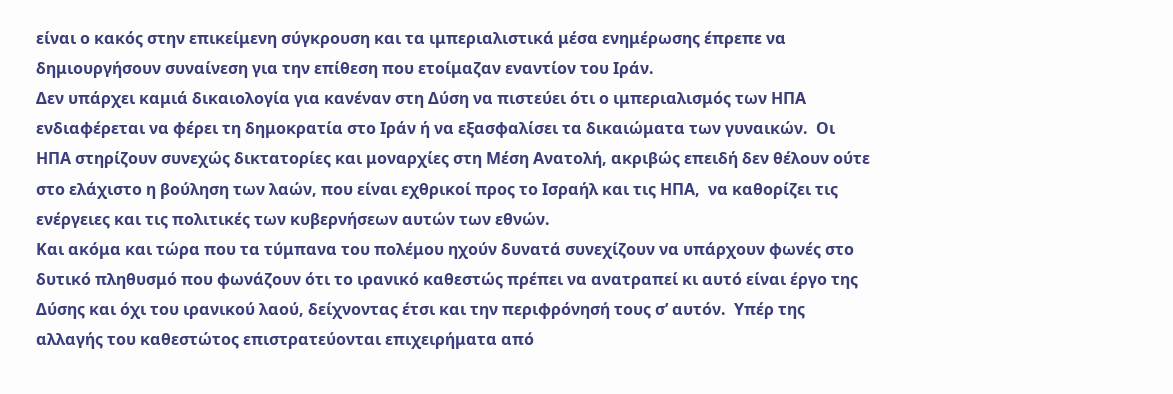είναι ο κακός στην επικείμενη σύγκρουση και τα ιμπεριαλιστικά μέσα ενημέρωσης έπρεπε να δημιουργήσουν συναίνεση για την επίθεση που ετοίμαζαν εναντίον του Ιράν.
Δεν υπάρχει καμιά δικαιολογία για κανέναν στη Δύση να πιστεύει ότι ο ιμπεριαλισμός των ΗΠΑ ενδιαφέρεται να φέρει τη δημοκρατία στο Ιράν ή να εξασφαλίσει τα δικαιώματα των γυναικών.  Οι ΗΠΑ στηρίζουν συνεχώς δικτατορίες και μοναρχίες στη Μέση Ανατολή, ακριβώς επειδή δεν θέλουν ούτε στο ελάχιστο η βούληση των λαών, που είναι εχθρικοί προς το Ισραήλ και τις ΗΠΑ,  να καθορίζει τις ενέργειες και τις πολιτικές των κυβερνήσεων αυτών των εθνών.
Και ακόμα και τώρα που τα τύμπανα του πολέμου ηχούν δυνατά συνεχίζουν να υπάρχουν φωνές στο δυτικό πληθυσμό που φωνάζουν ότι το ιρανικό καθεστώς πρέπει να ανατραπεί κι αυτό είναι έργο της Δύσης και όχι του ιρανικού λαού, δείχνοντας έτσι και την περιφρόνησή τους σ’ αυτόν.  Υπέρ της αλλαγής του καθεστώτος επιστρατεύονται επιχειρήματα από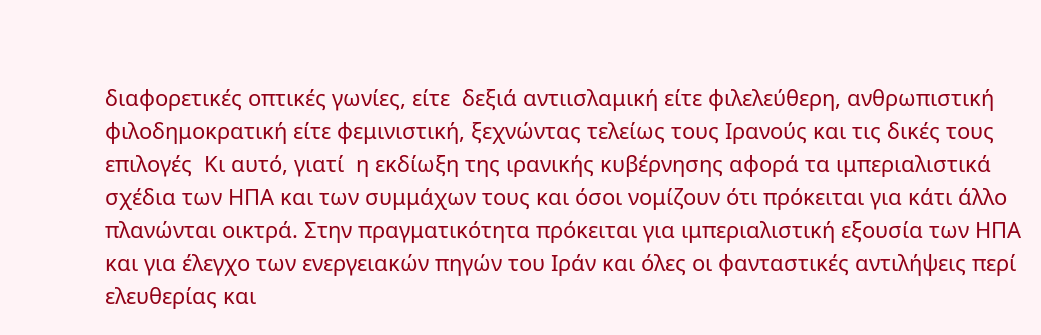διαφορετικές οπτικές γωνίες, είτε  δεξιά αντιισλαμική είτε φιλελεύθερη, ανθρωπιστική φιλοδημοκρατική είτε φεμινιστική, ξεχνώντας τελείως τους Ιρανούς και τις δικές τους επιλογές  Κι αυτό, γιατί  η εκδίωξη της ιρανικής κυβέρνησης αφορά τα ιμπεριαλιστικά σχέδια των ΗΠΑ και των συμμάχων τους και όσοι νομίζουν ότι πρόκειται για κάτι άλλο πλανώνται οικτρά. Στην πραγματικότητα πρόκειται για ιμπεριαλιστική εξουσία των ΗΠΑ και για έλεγχο των ενεργειακών πηγών του Ιράν και όλες οι φανταστικές αντιλήψεις περί ελευθερίας και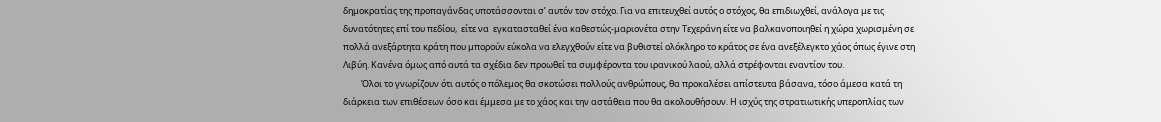δημοκρατίας της προπαγάνδας υποτάσσονται σ’ αυτόν τον στόχο. Για να επιτευχθεί αυτός ο στόχος, θα επιδιωχθεί, ανάλογα με τις δυνατότητες επί του πεδίου,  είτε να  εγκατασταθεί ένα καθεστώς-μαριονέτα στην Τεχεράνη είτε να βαλκανοποιηθεί η χώρα χωρισμένη σε πολλά ανεξάρτητα κράτη που μπορούν εύκολα να ελεγχθούν είτε να βυθιστεί ολόκληρο το κράτος σε ένα ανεξέλεγκτο χάος όπως έγινε στη Λιβύη. Κανένα όμως από αυτά τα σχέδια δεν προωθεί τα συμφέροντα του ιρανικού λαού, αλλά στρέφονται εναντίον του.
         Όλοι το γνωρίζουν ότι αυτός ο πόλεμος θα σκοτώσει πολλούς ανθρώπους, θα προκαλέσει απίστευτα βάσανα, τόσο άμεσα κατά τη διάρκεια των επιθέσεων όσο και έμμεσα με το χάος και την αστάθεια που θα ακολουθήσουν. Η ισχύς της στρατιωτικής υπεροπλίας των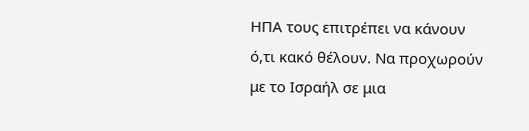ΗΠΑ τους επιτρέπει να κάνουν ό,τι κακό θέλουν. Να προχωρούν με το Ισραήλ σε μια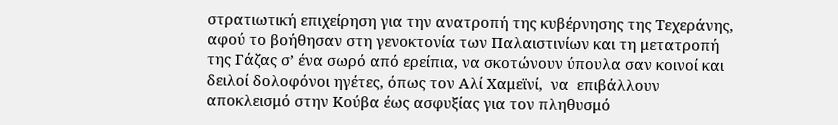στρατιωτική επιχείρηση για την ανατροπή της κυβέρνησης της Τεχεράνης, αφού το βοήθησαν στη γενοκτονία των Παλαιστινίων και τη μετατροπή της Γάζας σ’ ένα σωρό από ερείπια, να σκοτώνουν ύπουλα σαν κοινοί και δειλοί δολοφόνοι ηγέτες, όπως τον Αλί Χαμεϊνί,  να  επιβάλλουν αποκλεισμό στην Κούβα έως ασφυξίας για τον πληθυσμό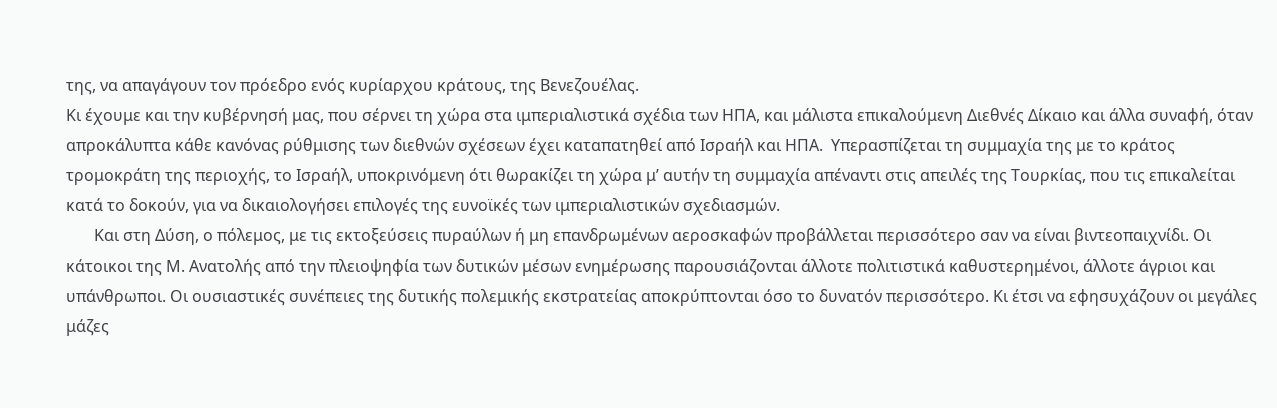της, να απαγάγουν τον πρόεδρο ενός κυρίαρχου κράτους, της Βενεζουέλας.
Κι έχουμε και την κυβέρνησή μας, που σέρνει τη χώρα στα ιμπεριαλιστικά σχέδια των ΗΠΑ, και μάλιστα επικαλούμενη Διεθνές Δίκαιο και άλλα συναφή, όταν απροκάλυπτα κάθε κανόνας ρύθμισης των διεθνών σχέσεων έχει καταπατηθεί από Ισραήλ και ΗΠΑ.  Υπερασπίζεται τη συμμαχία της με το κράτος τρομοκράτη της περιοχής, το Ισραήλ, υποκρινόμενη ότι θωρακίζει τη χώρα μ’ αυτήν τη συμμαχία απέναντι στις απειλές της Τουρκίας, που τις επικαλείται  κατά το δοκούν, για να δικαιολογήσει επιλογές της ευνοϊκές των ιμπεριαλιστικών σχεδιασμών.
       Και στη Δύση, ο πόλεμος, με τις εκτοξεύσεις πυραύλων ή μη επανδρωμένων αεροσκαφών προβάλλεται περισσότερο σαν να είναι βιντεοπαιχνίδι. Οι κάτοικοι της Μ. Ανατολής από την πλειοψηφία των δυτικών μέσων ενημέρωσης παρουσιάζονται άλλοτε πολιτιστικά καθυστερημένοι, άλλοτε άγριοι και υπάνθρωποι. Οι ουσιαστικές συνέπειες της δυτικής πολεμικής εκστρατείας αποκρύπτονται όσο το δυνατόν περισσότερο. Κι έτσι να εφησυχάζουν οι μεγάλες μάζες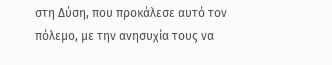στη Δύση, που προκάλεσε αυτό τον πόλεμο, με την ανησυχία τους να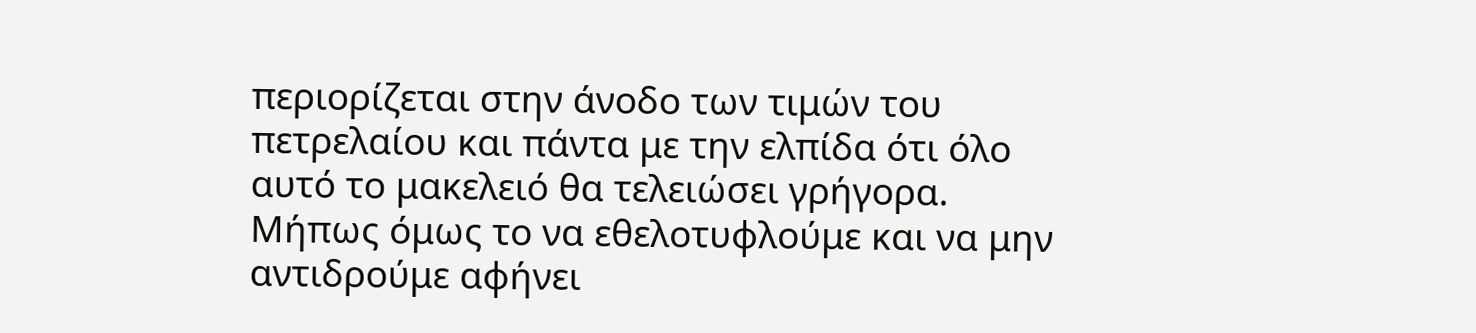περιορίζεται στην άνοδο των τιμών του πετρελαίου και πάντα με την ελπίδα ότι όλο αυτό το μακελειό θα τελειώσει γρήγορα.
Μήπως όμως το να εθελοτυφλούμε και να μην αντιδρούμε αφήνει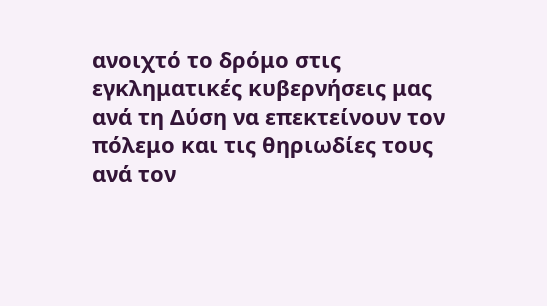ανοιχτό το δρόμο στις εγκληματικές κυβερνήσεις μας ανά τη Δύση να επεκτείνουν τον πόλεμο και τις θηριωδίες τους ανά τον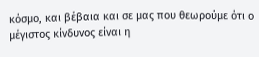κόσμο, και βέβαια και σε μας που θεωρούμε ότι ο μέγιστος κίνδυνος είναι η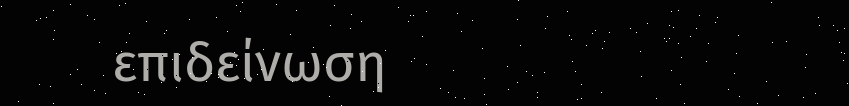επιδείνωση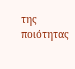της ποιότητας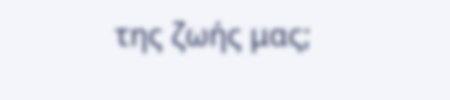της ζωής μας;